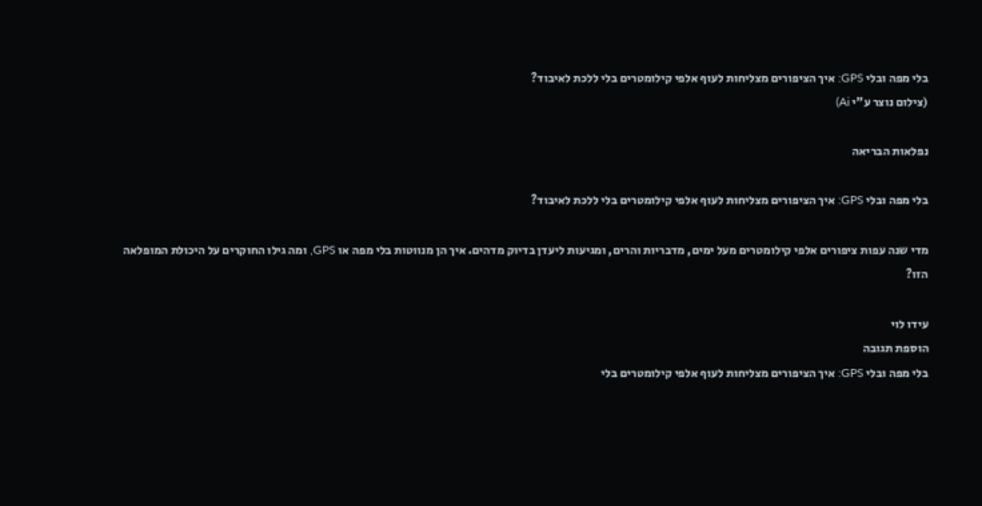בלי מפה ובלי GPS: איך הציפורים מצליחות לעוף אלפי קילומטרים בלי ללכת לאיבוד?
(צילום נוצר ע"י Ai)

נפלאות הבריאה

בלי מפה ובלי GPS: איך הציפורים מצליחות לעוף אלפי קילומטרים בלי ללכת לאיבוד?

מדי שנה עפות ציפורים אלפי קילומטרים מעל ימים, מדבריות והרים, ומגיעות ליעדן בדיוק מדהים. איך הן מנווטות בלי מפה או GPS, ומה גילו החוקרים על היכולת המופלאה הזו?

עידו לוי
הוספת תגובה
בלי מפה ובלי GPS: איך הציפורים מצליחות לעוף אלפי קילומטרים בלי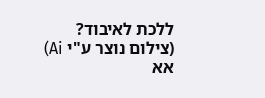ללכת לאיבוד?
(צילום נוצר ע"י Ai)
אא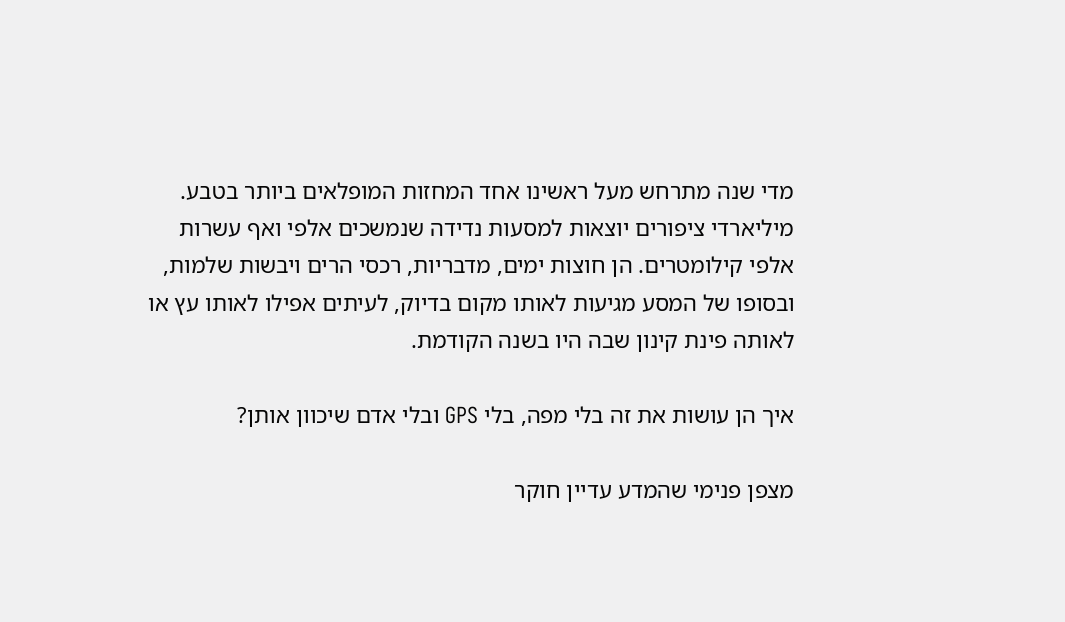מדי שנה מתרחש מעל ראשינו אחד המחזות המופלאים ביותר בטבע. מיליארדי ציפורים יוצאות למסעות נדידה שנמשכים אלפי ואף עשרות אלפי קילומטרים. הן חוצות ימים, מדבריות, רכסי הרים ויבשות שלמות, ובסופו של המסע מגיעות לאותו מקום בדיוק, לעיתים אפילו לאותו עץ או לאותה פינת קינון שבה היו בשנה הקודמת.

איך הן עושות את זה בלי מפה, בלי GPS ובלי אדם שיכוון אותן?

מצפן פנימי שהמדע עדיין חוקר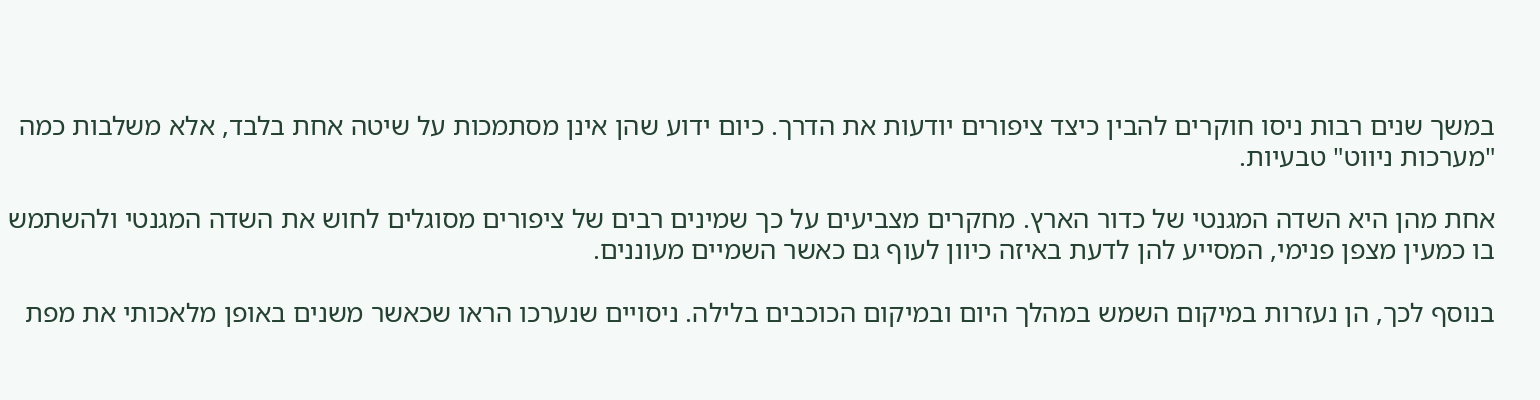במשך שנים רבות ניסו חוקרים להבין כיצד ציפורים יודעות את הדרך. כיום ידוע שהן אינן מסתמכות על שיטה אחת בלבד, אלא משלבות כמה "מערכות ניווט" טבעיות.

אחת מהן היא השדה המגנטי של כדור הארץ. מחקרים מצביעים על כך שמינים רבים של ציפורים מסוגלים לחוש את השדה המגנטי ולהשתמש בו כמעין מצפן פנימי, המסייע להן לדעת באיזה כיוון לעוף גם כאשר השמיים מעוננים.

בנוסף לכך, הן נעזרות במיקום השמש במהלך היום ובמיקום הכוכבים בלילה. ניסויים שנערכו הראו שכאשר משנים באופן מלאכותי את מפת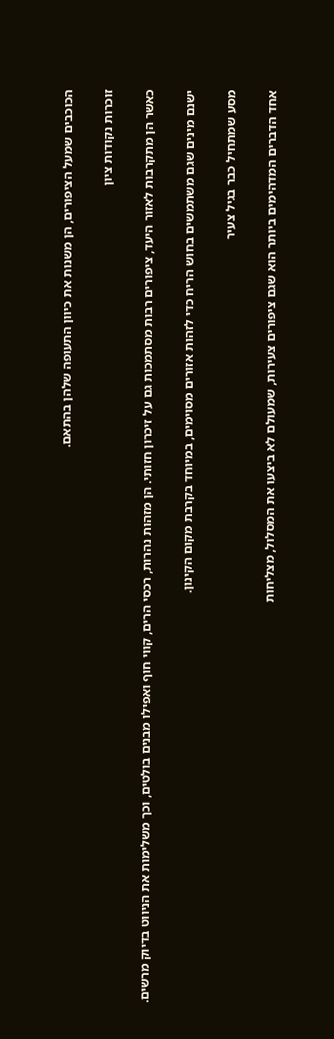הכוכבים שמעל הציפורים, הן משנות את כיוון התעופה שלהן בהתאם.

זוכרות נקודות ציון

כאשר הן מתקרבות לאזור היעד, ציפורים רבות מסתמכות גם על זיכרון חזותי. הן מזהות נהרות, רכסי הרים, קווי חוף ואפילו מבנים בולטים, וכך משלימות את הניווט בדיוק מרשים.

ישנם מינים שגם משתמשים בחוש הריח כדי לזהות אזורים מסוימים, במיוחד בקרבת מקום הקינון.

מסע שמתחיל כבר בגיל צעיר

אחד הדברים המדהימים ביותר הוא שגם ציפורים צעירות, שמעולם לא ביצעו את המסלול, מצליחות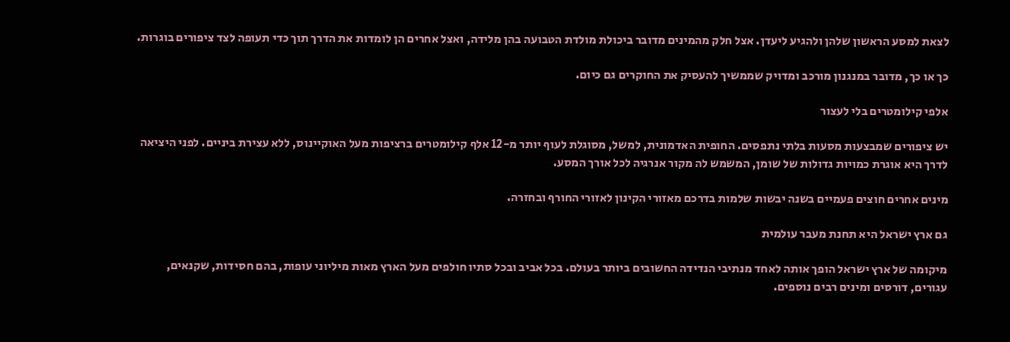לצאת למסע הראשון שלהן ולהגיע ליעדן. אצל חלק מהמינים מדובר ביכולת מולדת הטבועה בהן מלידה, ואצל אחרים הן לומדות את הדרך תוך כדי תעופה לצד ציפורים בוגרות.

כך או כך, מדובר במנגנון מורכב ומדויק שממשיך להעסיק את החוקרים גם כיום.

אלפי קילומטרים בלי לעצור

יש ציפורים שמבצעות מסעות בלתי נתפסים. החופית האדמונית, למשל, מסוגלת לעוף יותר מ-12 אלף קילומטרים ברציפות מעל האוקיינוס, ללא עצירת ביניים. לפני היציאה לדרך היא אוגרת כמויות גדולות של שומן, המשמש לה מקור אנרגיה לכל אורך המסע.

מינים אחרים חוצים פעמיים בשנה יבשות שלמות בדרכם מאזורי הקינון לאזורי החורף ובחזרה.

גם ארץ ישראל היא תחנת מעבר עולמית

מיקומה של ארץ ישראל הופך אותה לאחד מנתיבי הנדידה החשובים ביותר בעולם. בכל אביב ובכל סתיו חולפים מעל הארץ מאות מיליוני עופות, בהם חסידות, שקנאים, עגורים, דורסים ומינים רבים נוספים.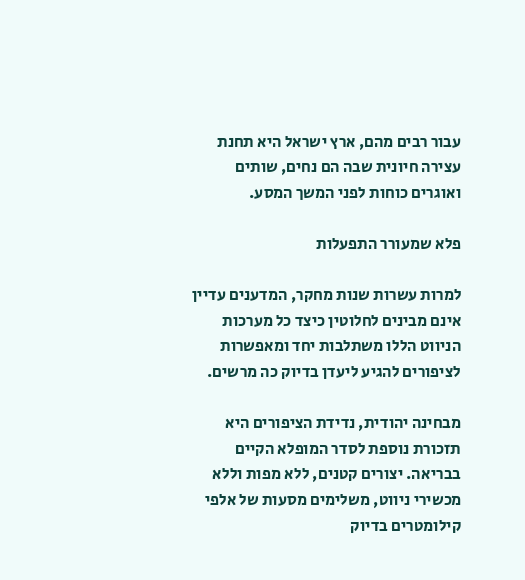עבור רבים מהם, ארץ ישראל היא תחנת עצירה חיונית שבה הם נחים, שותים ואוגרים כוחות לפני המשך המסע.

פלא שמעורר התפעלות

למרות עשרות שנות מחקר, המדענים עדיין אינם מבינים לחלוטין כיצד כל מערכות הניווט הללו משתלבות יחד ומאפשרות לציפורים להגיע ליעדן בדיוק כה מרשים.

מבחינה יהודית, נדידת הציפורים היא תזכורת נוספת לסדר המופלא הקיים בבריאה. יצורים קטנים, ללא מפות וללא מכשירי ניווט, משלימים מסעות של אלפי קילומטרים בדיוק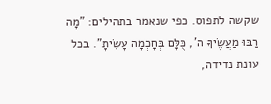שקשה לתפוס. כפי שנאמר בתהילים: "מָה רַבּוּ מַעֲשֶׂיךָ ה', כֻּלָּם בְּחָכְמָה עָשִׂיתָ". בכל עונת נדידה,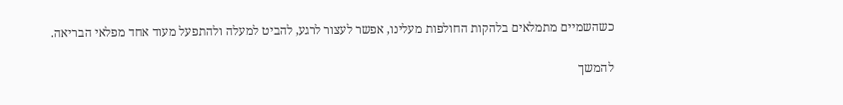כשהשמיים מתמלאים בלהקות החולפות מעלינו, אפשר לעצור לרגע, להביט למעלה ולהתפעל מעוד אחד מפלאי הבריאה.

להמשך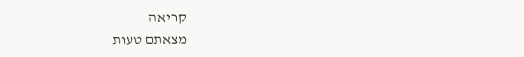קריאה
מצאתם טעות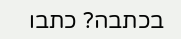בכתבה? כתבו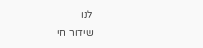לנו
שידור חי